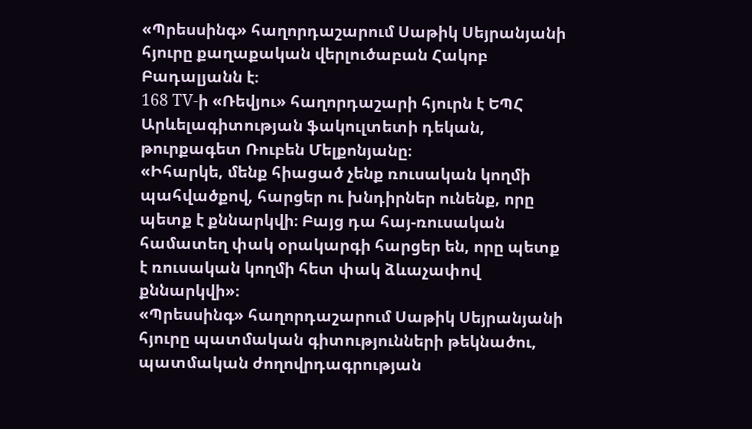«Պրեսսինգ» հաղորդաշարում Սաթիկ Սեյրանյանի հյուրը քաղաքական վերլուծաբան Հակոբ Բադալյանն է։
168 TV-ի «Ռեվյու» հաղորդաշարի հյուրն է ԵՊՀ Արևելագիտության ֆակուլտետի դեկան, թուրքագետ Ռուբեն Մելքոնյանը։
«Իհարկե, մենք հիացած չենք ռուսական կողմի պահվածքով, հարցեր ու խնդիրներ ունենք, որը պետք է քննարկվի։ Բայց դա հայ-ռուսական համատեղ փակ օրակարգի հարցեր են, որը պետք է ռուսական կողմի հետ փակ ձևաչափով քննարկվի»։
«Պրեսսինգ» հաղորդաշարում Սաթիկ Սեյրանյանի հյուրը պատմական գիտությունների թեկնածու, պատմական ժողովրդագրության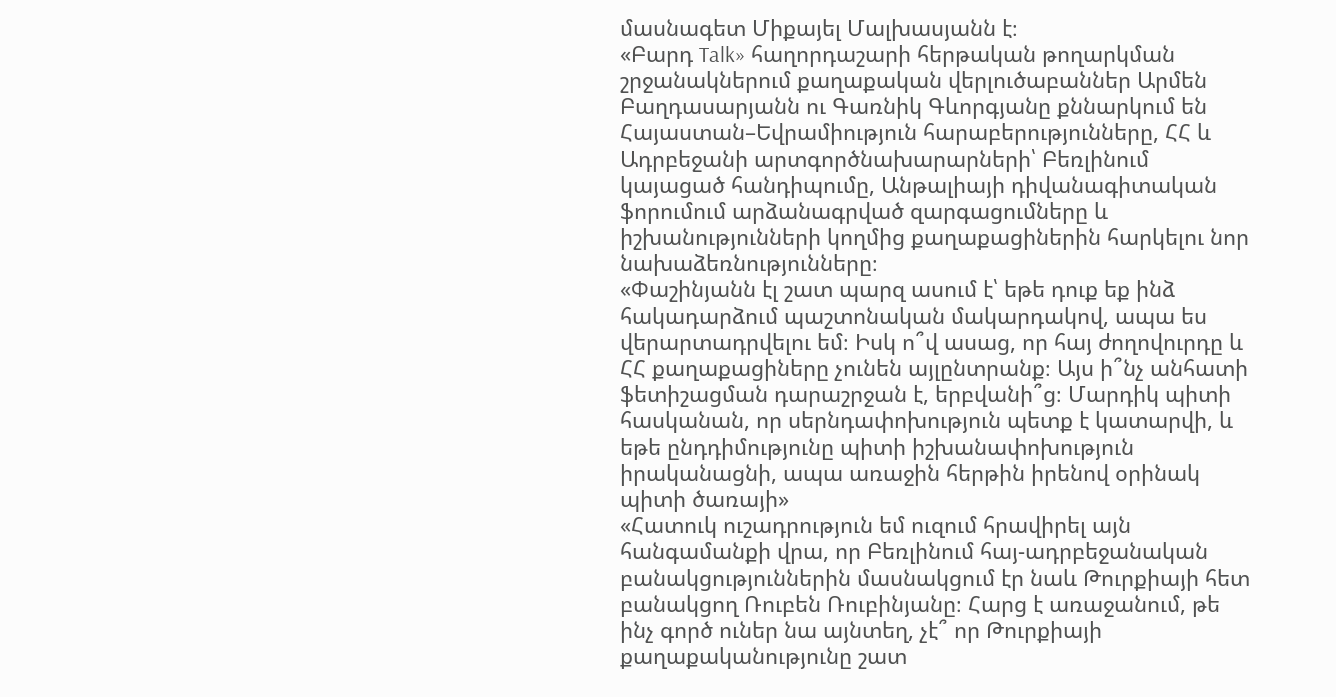մասնագետ Միքայել Մալխասյանն է։
«Բարդ Talk» հաղորդաշարի հերթական թողարկման շրջանակներում քաղաքական վերլուծաբաններ Արմեն Բաղդասարյանն ու Գառնիկ Գևորգյանը քննարկում են Հայաստան–Եվրամիություն հարաբերությունները, ՀՀ և Ադրբեջանի արտգործնախարարների՝ Բեռլինում կայացած հանդիպումը, Անթալիայի դիվանագիտական ֆորումում արձանագրված զարգացումները և իշխանությունների կողմից քաղաքացիներին հարկելու նոր նախաձեռնությունները։
«Փաշինյանն էլ շատ պարզ ասում է՝ եթե դուք եք ինձ հակադարձում պաշտոնական մակարդակով, ապա ես վերարտադրվելու եմ։ Իսկ ո՞վ ասաց, որ հայ ժողովուրդը և ՀՀ քաղաքացիները չունեն այլընտրանք։ Այս ի՞նչ անհատի ֆետիշացման դարաշրջան է, երբվանի՞ց։ Մարդիկ պիտի հասկանան, որ սերնդափոխություն պետք է կատարվի, և եթե ընդդիմությունը պիտի իշխանափոխություն իրականացնի, ապա առաջին հերթին իրենով օրինակ պիտի ծառայի»
«Հատուկ ուշադրություն եմ ուզում հրավիրել այն հանգամանքի վրա, որ Բեռլինում հայ-ադրբեջանական բանակցություններին մասնակցում էր նաև Թուրքիայի հետ բանակցող Ռուբեն Ռուբինյանը։ Հարց է առաջանում, թե ինչ գործ ուներ նա այնտեղ, չէ՞ որ Թուրքիայի քաղաքականությունը շատ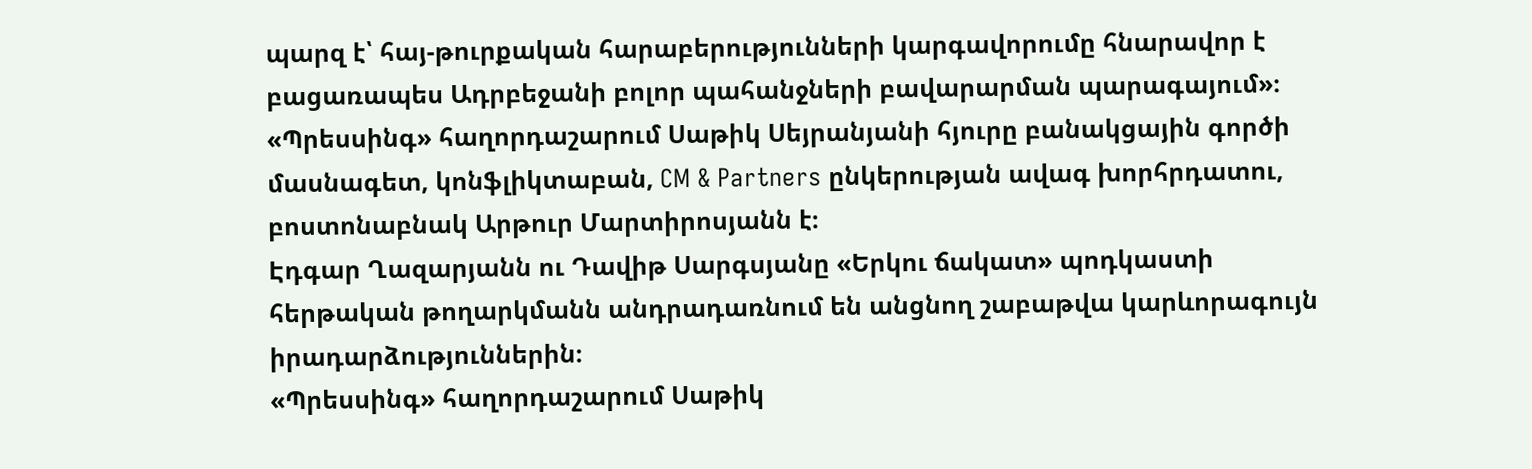պարզ է՝ հայ-թուրքական հարաբերությունների կարգավորումը հնարավոր է բացառապես Ադրբեջանի բոլոր պահանջների բավարարման պարագայում»։
«Պրեսսինգ» հաղորդաշարում Սաթիկ Սեյրանյանի հյուրը բանակցային գործի մասնագետ, կոնֆլիկտաբան, CM & Partners ընկերության ավագ խորհրդատու, բոստոնաբնակ Արթուր Մարտիրոսյանն է։
Էդգար Ղազարյանն ու Դավիթ Սարգսյանը «Երկու ճակատ» պոդկաստի հերթական թողարկմանն անդրադառնում են անցնող շաբաթվա կարևորագույն իրադարձություններին։
«Պրեսսինգ» հաղորդաշարում Սաթիկ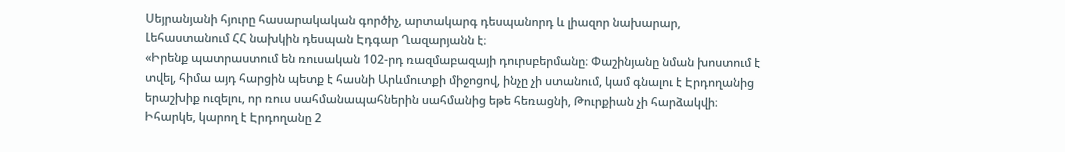Սեյրանյանի հյուրը հասարակական գործիչ, արտակարգ դեսպանորդ և լիազոր նախարար, Լեհաստանում ՀՀ նախկին դեսպան Էդգար Ղազարյանն է։
«Իրենք պատրաստում են ռուսական 102-րդ ռազմաբազայի դուրսբերմանը։ Փաշինյանը նման խոստում է տվել, հիմա այդ հարցին պետք է հասնի Արևմուտքի միջոցով, ինչը չի ստանում, կամ գնալու է Էրդողանից երաշխիք ուզելու, որ ռուս սահմանապահներին սահմանից եթե հեռացնի, Թուրքիան չի հարձակվի։ Իհարկե, կարող է Էրդողանը 2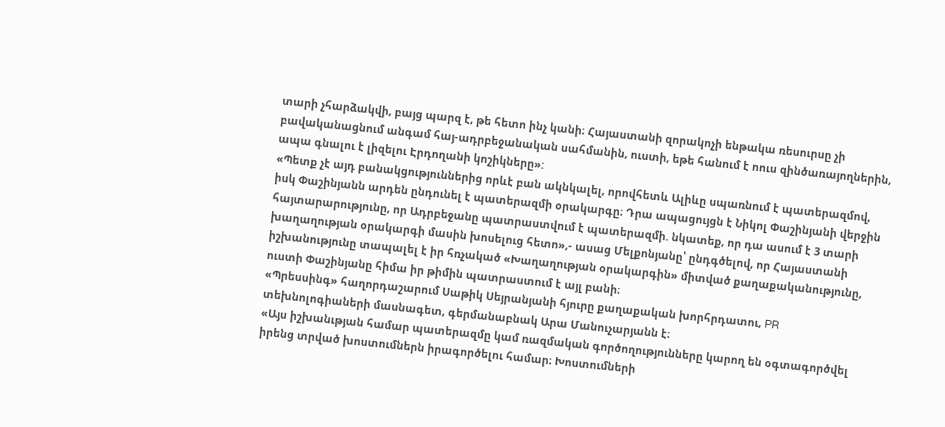տարի չհարձակվի, բայց պարզ է, թե հետո ինչ կանի։ Հայաստանի զորակոչի ենթակա ռեսուրսը չի բավականացնում անգամ հայ-ադրբեջանական սահմանին, ուստի, եթե հանում է ոուս զինծառայողներին, ապա գնալու է լիզելու Էրդողանի կոշիկները»:
«Պետք չէ այդ բանակցություններից որևէ բան ակնկալել, որովհետև Ալիևը սպառնում է պատերազմով, իսկ Փաշինյանն արդեն ընդունել է պատերազմի օրակարգը։ Դրա ապացույցն է Նիկոլ Փաշինյանի վերջին հայտարարությունը, որ Ադրբեջանը պատրաստվում է պատերազմի. նկատեք, որ դա ասում է 3 տարի խաղաղության օրակարգի մասին խոսելուց հետո»,- ասաց Մելքոնյանը՝ ընդգծելով, որ Հայաստանի իշխանությունը տապալել է իր հռչակած «Խաղաղության օրակարգին» միտված քաղաքականությունը, ուստի Փաշինյանը հիմա իր թիմին պատրաստում է այլ բանի։
«Պրեսսինգ» հաղորդաշարում Սաթիկ Սեյրանյանի հյուրը քաղաքական խորհրդատու, PR տեխնոլոգիաների մասնագետ, գերմանաբնակ Արա Մանուչարյանն է։
«Այս իշխանւթյան համար պատերազմը կամ ռազմական գործողությունները կարող են օգտագործվել իրենց տրված խոստումներն իրագործելու համար։ Խոստումների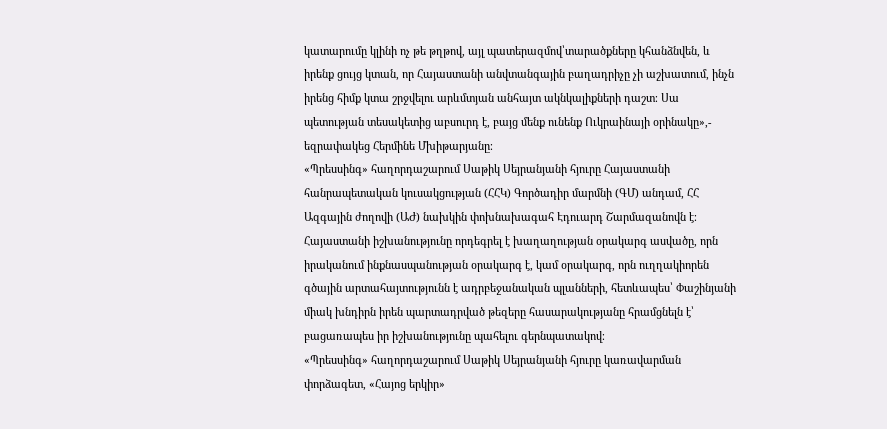կատարումը կլինի ոչ թե թղթով, այլ պատերազմով՝տարածքները կհանձնվեն, և իրենք ցույց կտան, որ Հայաստանի անվտանգային բաղադրիչը չի աշխատում, ինչն իրենց հիմք կտա շրջվելու արևմտյան անհայտ ակնկալիքների դաշտ։ Սա պետության տեսակետից աբսուրդ է, բայց մենք ունենք Ուկրաինայի օրինակը»,- եզրափակեց Հերմինե Մխիթարյանը։
«Պրեսսինգ» հաղորդաշարում Սաթիկ Սեյրանյանի հյուրը Հայաստանի հանրապետական կուսակցության (ՀՀԿ) Գործադիր մարմնի (ԳՄ) անդամ, ՀՀ Ազգային ժողովի (ԱԺ) նախկին փոխնախագահ Էդուարդ Շարմազանովն է։
Հայաստանի իշխանությունը որդեգրել է խաղաղության օրակարգ ասվածը, որն իրականում ինքնասպանության օրակարգ է, կամ օրակարգ, որն ուղղակիորեն գծային արտահայտությունն է ադրբեջանական պլանների, հետևապես՝ Փաշինյանի միակ խնդիրն իրեն պարտադրված թեզերը հասարակությանը հրամցնելն է՝ բացառապես իր իշխանությունը պահելու գերնպատակով։
«Պրեսսինգ» հաղորդաշարում Սաթիկ Սեյրանյանի հյուրը կառավարման փորձագետ, «Հայոց երկիր»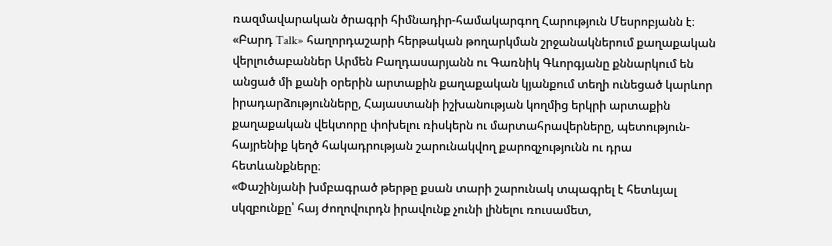ռազմավարական ծրագրի հիմնադիր-համակարգող Հարություն Մեսրոբյանն է։
«Բարդ Talk» հաղորդաշարի հերթական թողարկման շրջանակներում քաղաքական վերլուծաբաններ Արմեն Բաղդասարյանն ու Գառնիկ Գևորգյանը քննարկում են անցած մի քանի օրերին արտաքին քաղաքական կյանքում տեղի ունեցած կարևոր իրադարձությունները, Հայաստանի իշխանության կողմից երկրի արտաքին քաղաքական վեկտորը փոխելու ռիսկերն ու մարտահրավերները, պետություն-հայրենիք կեղծ հակադրության շարունակվող քարոզչությունն ու դրա հետևանքները։
«Փաշինյանի խմբագրած թերթը քսան տարի շարունակ տպագրել է հետևյալ սկզբունքը՝ հայ ժողովուրդն իրավունք չունի լինելու ռուսամետ,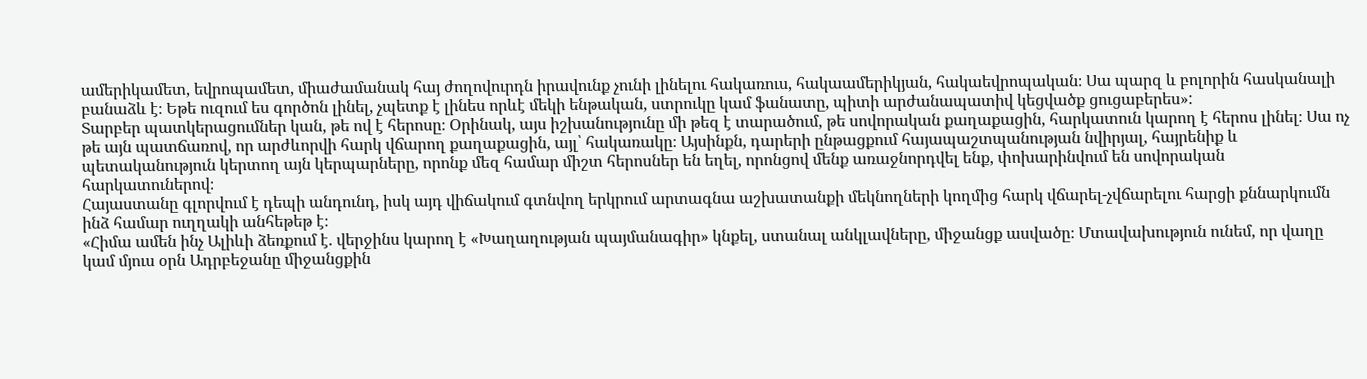ամերիկամետ, եվրոպամետ, միաժամանակ հայ ժողովուրդն իրավունք չունի լինելու հակառուս, հակաամերիկյան, հակաեվրոպական։ Սա պարզ և բոլորին հասկանալի բանաձև է։ Եթե ուզում ես գործոն լինել, չպետք է լինես որևէ մեկի ենթական, ստրուկը կամ ֆանատը, պիտի արժանապատիվ կեցվածք ցուցաբերես»:
Տարբեր պատկերացումներ կան, թե ով է հերոսը։ Օրինակ, այս իշխանությունը մի թեզ է տարածում, թե սովորական քաղաքացին, հարկատուն կարող է հերոս լինել։ Սա ոչ թե այն պատճառով, որ արժևորվի հարկ վճարող քաղաքացին, այլ՝ հակառակը։ Այսինքն, դարերի ընթացքում հայապաշտպանության նվիրյալ, հայրենիք և պետականություն կերտող այն կերպարները, որոնք մեզ համար միշտ հերոսներ են եղել, որոնցով մենք առաջնորդվել ենք, փոխարինվում են սովորական հարկատուներով։
Հայաստանը գլորվում է դեպի անդունդ, իսկ այդ վիճակում գտնվող երկրում արտագնա աշխատանքի մեկնողների կողմից հարկ վճարել-չվճարելու հարցի քննարկումն ինձ համար ուղղակի անհեթեթ է։
«Հիմա ամեն ինչ Ալիևի ձեռքում է. վերջինս կարող է «Խաղաղության պայմանագիր» կնքել, ստանալ անկլավները, միջանցք ասվածը։ Մտավախություն ունեմ, որ վաղը կամ մյուս օրն Ադրբեջանը միջանցքին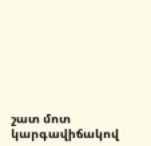շատ մոտ կարգավիճակով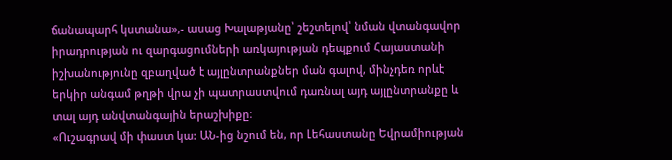ճանապարհ կստանա»,- ասաց Խալաթյանը՝ շեշտելով՝ նման վտանգավոր իրադրության ու զարգացումների առկայության դեպքում Հայաստանի իշխանությունը զբաղված է այլընտրանքներ ման գալով, մինչդեռ որևէ երկիր անգամ թղթի վրա չի պատրաստվում դառնալ այդ այլընտրանքը և տալ այդ անվտանգային երաշխիքը։
«Ուշագրավ մի փաստ կա: ԱՆ-ից նշում են, որ Լեհաստանը Եվրամիության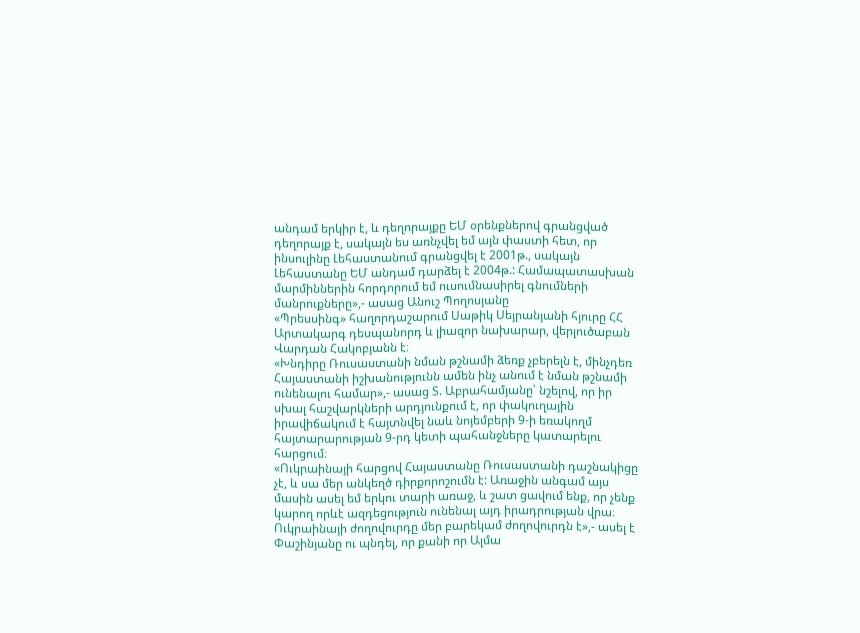անդամ երկիր է, և դեղորայքը ԵՄ օրենքներով գրանցված դեղորայք է, սակայն ես առնչվել եմ այն փաստի հետ, որ ինսուլինը Լեհաստանում գրանցվել է 2001թ., սակայն Լեհաստանը ԵՄ անդամ դարձել է 2004թ.: Համապատասխան մարմիններին հորդորում եմ ուսումնասիրել գնումների մանրուքները»,- ասաց Անուշ Պողոսյանը
«Պրեսսինգ» հաղորդաշարում Սաթիկ Սեյրանյանի հյուրը ՀՀ Արտակարգ դեսպանորդ և լիազոր նախարար, վերլուծաբան Վարդան Հակոբյանն է։
«Խնդիրը Ռուսաստանի նման թշնամի ձեռք չբերելն է, մինչդեռ Հայաստանի իշխանությունն ամեն ինչ անում է նման թշնամի ունենալու համար»,- ասաց Տ. Աբրահամյանը՝ նշելով, որ իր սխալ հաշվարկների արդյունքում է, որ փակուղային իրավիճակում է հայտնվել նաև նոյեմբերի 9-ի եռակողմ հայտարարության 9-րդ կետի պահանջները կատարելու հարցում։
«Ուկրաինայի հարցով Հայաստանը Ռուսաստանի դաշնակիցը չէ, և սա մեր անկեղծ դիրքորոշումն է: Առաջին անգամ այս մասին ասել եմ երկու տարի առաջ, և շատ ցավում ենք, որ չենք կարող որևէ ազդեցություն ունենալ այդ իրադրության վրա։ Ուկրաինայի ժողովուրդը մեր բարեկամ ժողովուրդն է»,- ասել է Փաշինյանը ու պնդել, որ քանի որ Ալմա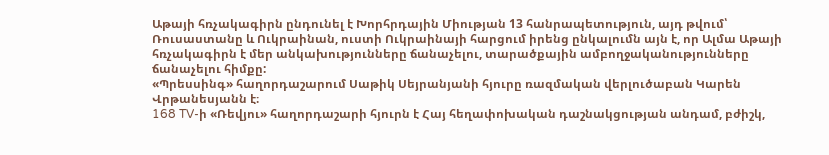Աթայի հռչակագիրն ընդունել է Խորհրդային Միության 13 հանրապետություն, այդ թվում՝ Ռուսաստանը և Ուկրաինան, ուստի Ուկրաինայի հարցում իրենց ընկալումն այն է, որ Ալմա Աթայի հռչակագիրն է մեր անկախությունները ճանաչելու, տարածքային ամբողջականությունները ճանաչելու հիմքը:
«Պրեսսինգ» հաղորդաշարում Սաթիկ Սեյրանյանի հյուրը ռազմական վերլուծաբան Կարեն Վրթանեսյանն է։
168 TV-ի «Ռեվյու» հաղորդաշարի հյուրն է Հայ հեղափոխական դաշնակցության անդամ, բժիշկ,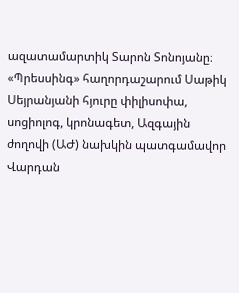ազատամարտիկ Տարոն Տոնոյանը։
«Պրեսսինգ» հաղորդաշարում Սաթիկ Սեյրանյանի հյուրը փիլիսոփա, սոցիոլոգ, կրոնագետ, Ազգային ժողովի (ԱԺ) նախկին պատգամավոր Վարդան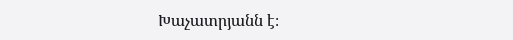Խաչատրյանն է։